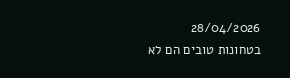28/04/2026
בטחונות טובים הם לא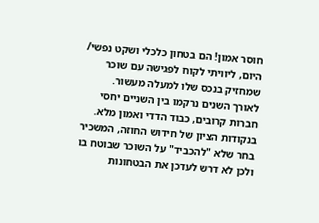חוסר אמון! הם בטחון כלכלי ושקט נפשי/
היום, ליוויתי לקוח לפגישה עם שוכר שמחזיק בנכס שלו למעלה מעשור.
לאורך השנים נרקמו בין השניים יחסי חברות קרובים, כבוד הדדי ואמון מלא. בנקודות הציון של חידוש החוזה, המשכיר בחר שלא "להכביד" על השוכר שבוטח בו ולכן לא דרש לעדכן את הבטחונות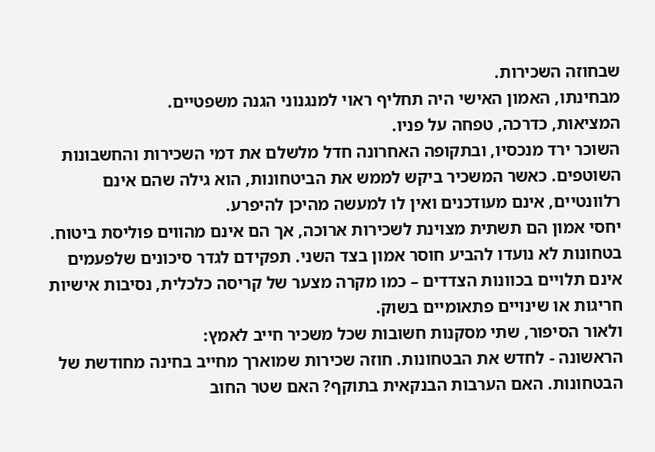שבחוזה השכירות.
מבחינתו, האמון האישי היה תחליף ראוי למנגנוני הגנה משפטיים.
המציאות, כדרכה, טפחה על פניו.
השוכר ירד מנכסיו, ובתקופה האחרונה חדל מלשלם את דמי השכירות והחשבונות השוטפים. כאשר המשכיר ביקש לממש את הביטחונות, הוא גילה שהם אינם רלוונטיים, אינם מעודכנים ואין לו למעשה מהיכן להיפרע.
יחסי אמון הם תשתית מצוינת לשכירות ארוכה, אך הם אינם מהווים פוליסת ביטוח.
בטחונות לא נועדו להביע חוסר אמון בצד השני. תפקידם לגדר סיכונים שלפעמים אינם תלויים בכוונות הצדדים – כמו מקרה מצער של קריסה כלכלית, נסיבות אישיות חריגות או שינויים פתאומיים בשוק.
ולאור הסיפור, שתי מסקנות חשובות שכל משכיר חייב לאמץ:
הראשונה - לחדש את הבטחונות. חוזה שכירות שמוארך מחייב בחינה מחודשת של הבטחונות. האם הערבות הבנקאית בתוקף? האם שטר החוב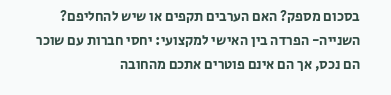בסכום מספק? האם הערבים תקפים או שיש להחליפם?
השנייה- הפרדה בין האישי למקצועי: יחסי חברות עם שוכר הם נכס, אך הם אינם פוטרים אתכם מהחובה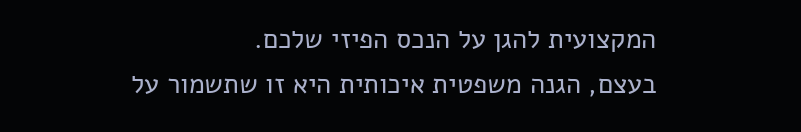המקצועית להגן על הנכס הפיזי שלכם.
בעצם, הגנה משפטית איכותית היא זו שתשמור על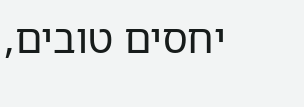יחסים טובים,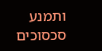ותמנע סכסוכים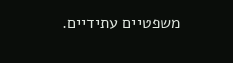משפטיים עתידיים.